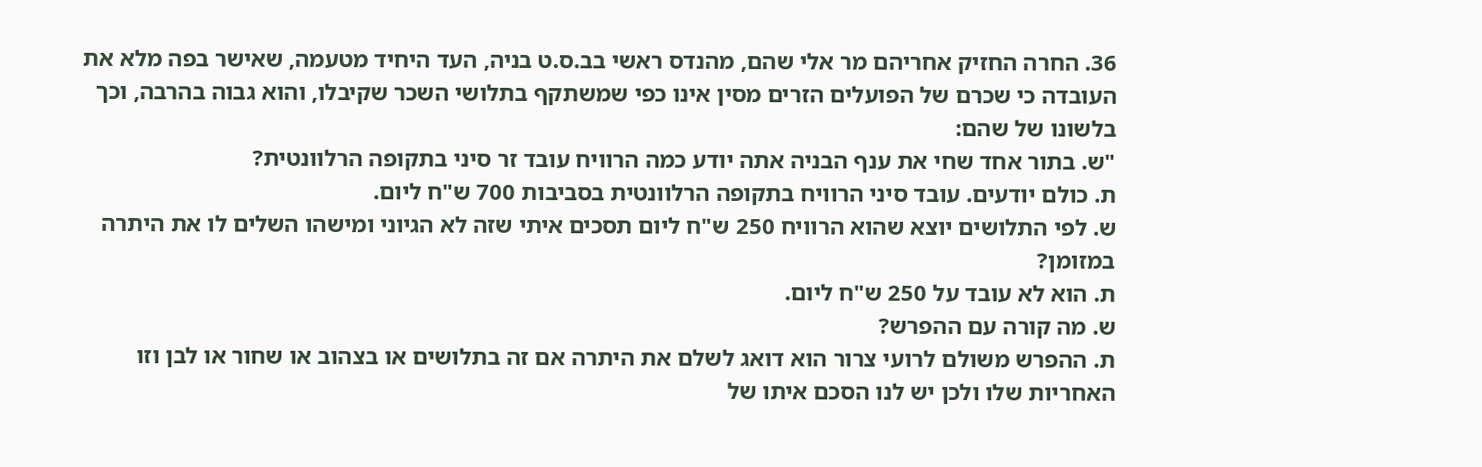36. החרה החזיק אחריהם מר אלי שהם, מהנדס ראשי בב.ס.ט בניה, העד היחיד מטעמה, שאישר בפה מלא את העובדה כי שכרם של הפועלים הזרים מסין אינו כפי שמשתקף בתלושי השכר שקיבלו, והוא גבוה בהרבה, וכך בלשונו של שהם:
"ש. בתור אחד שחי את ענף הבניה אתה יודע כמה הרוויח עובד זר סיני בתקופה הרלוונטית?
ת. כולם יודעים. עובד סיני הרוויח בתקופה הרלוונטית בסביבות 700 ש"ח ליום.
ש. לפי התלושים יוצא שהוא הרוויח 250 ש"ח ליום תסכים איתי שזה לא הגיוני ומישהו השלים לו את היתרה במזומן?
ת. הוא לא עובד על 250 ש"ח ליום.
ש. מה קורה עם ההפרש?
ת. ההפרש משולם לרועי צרור הוא דואג לשלם את היתרה אם זה בתלושים או בצהוב או שחור או לבן וזו האחריות שלו ולכן יש לנו הסכם איתו של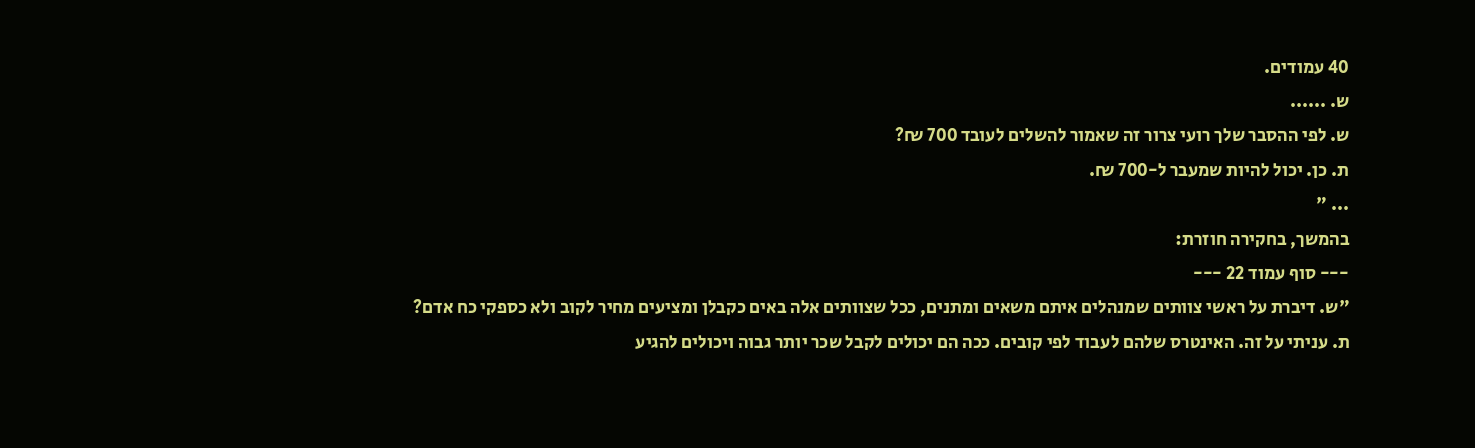40 עמודים.
ש. ......
ש. לפי ההסבר שלך רועי צרור זה שאמור להשלים לעובד 700 ₪?
ת. כן. יכול להיות שמעבר ל-700 ₪.
... "
בהמשך, בחקירה חוזרת:
--- סוף עמוד 22 ---
"ש. דיברת על ראשי צוותים שמנהלים איתם משאים ומתנים, ככל שצוותים אלה באים כקבלן ומציעים מחיר לקוב ולא כספקי כח אדם?
ת. עניתי על זה. האינטרס שלהם לעבוד לפי קובים. ככה הם יכולים לקבל שכר יותר גבוה ויכולים להגיע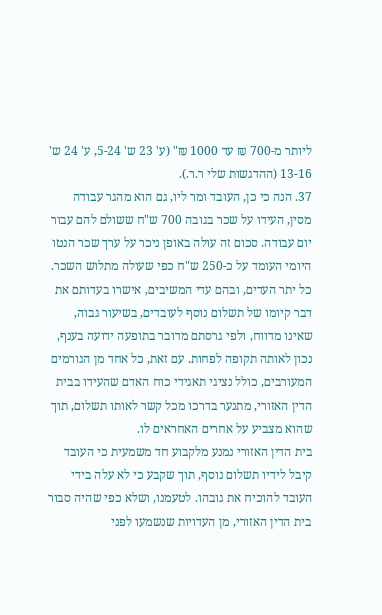ליותר מ-700 ₪ עד 1000 ₪" (ע' 23 ש' 5-24, ע' 24 ש' 13-16 (ההדגשות שלי ר.ר.).
37. הנה כי כן, העובד ומר ליו, גם הוא מהגר עבודה מסין, העידו על שכר בגובה 700 ש"ח ששולם להם עבור יום עבודה. סכום זה עולה באופן ניכר על ערך שכר הנטו היומי העומד על כ-250 ש"ח כפי שעולה מתלוש השכר. כל יתר העדים, ובהם עדי המשיבים, אישרו בעדותם את דבר קיומו של תשלום נוסף לעובדים, בשיעור גבוה, שאינו מדווח, ולפי גרסתם מדובר בתופעה ידועה בענף, נכון לאותה תקופה לפחות. עם זאת, כל אחד מן הגורמים המעורבים, כולל נציגי תאגידי כוח האדם שהעידו בבית הדין האזורי, מתנער בדרכו מכל קשר לאותו תשלום, תוך שהוא מצביע על אחרים האחראים לו.
בית הדין האזורי נמנע מלקבוע חד משמעית כי העובד קיבל לידיו תשלום נוסף, תוך שקבע כי לא עלה בידי העובד להוכיח את גובהו. לטעמנו, ושלא כפי שהיה סבור בית הדין האזורי, מן העדויות שנשמעו לפני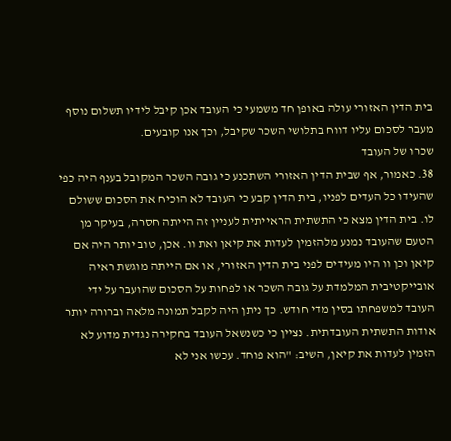בית הדין האזורי עולה באופן חד משמעי כי העובד אכן קיבל לידיו תשלום נוסף מעבר לסכום עליו דווח בתלושי השכר שקיבל, וכך אנו קובעים.
שכרו של העובד
38. כאמור, אף שבית הדין האזורי השתכנע כי גובה השכר המקובל בענף היה כפי שהעידו כל העדים לפניו, בית הדין קבע כי העובד לא הוכיח את הסכום ששולם לו. בית הדין מצא כי התשתית הראייתית לעניין זה הייתה חסרה, בעיקר מן הטעם שהעובד נמנע מלהזמין לעדות את קיאן ואת וו. אכן, טוב יותר היה אם קיאן וכן וו היו מעידים לפני בית הדין האזורי, או אם הייתה מוגשת ראיה אובייקטיבית המלמדת על גובה השכר או לפחות על הסכום שהועבר על ידי העובד למשפחתו בסין מדי חודש. כך ניתן היה לקבל תמונה מלאה וברורה יותר אודות התשתית העובדתית. נציין כי כשנשאל העובד בחקירה נגדית מדוע לא הזמין לעדות את קיאן, השיב: "הוא פוחד. עכשו אני לא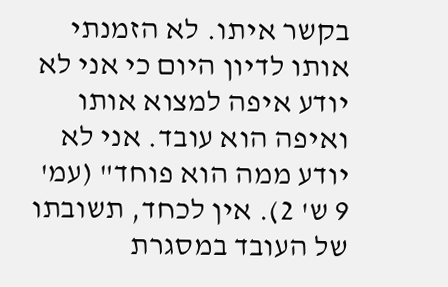בקשר איתו. לא הזמנתי אותו לדיון היום כי אני לא יודע איפה למצוא אותו ואיפה הוא עובד. אני לא יודע ממה הוא פוחד" (עמ' 9 ש' 2). אין לכחד, תשובתו של העובד במסגרת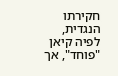חקירתו הנגדית, לפיה קיאן "פוחד", אך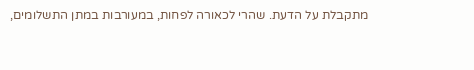מתקבלת על הדעת. שהרי לכאורה לפחות, במעורבות במתן התשלומים,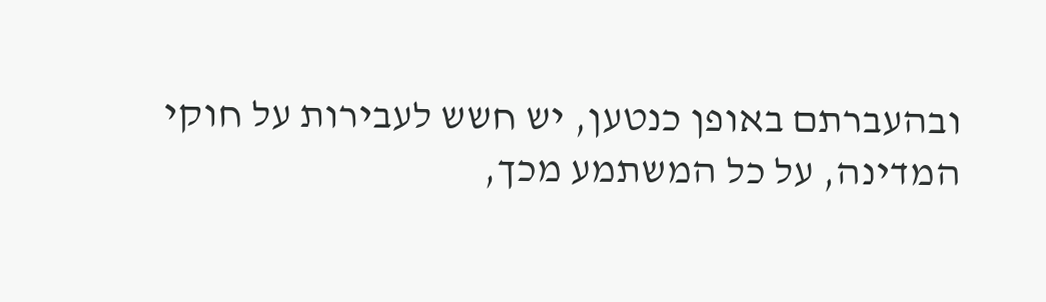ובהעברתם באופן כנטען, יש חשש לעבירות על חוקי המדינה, על כל המשתמע מכך,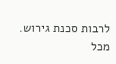לרבות סכנת גירוש. מכל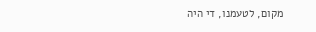מקום, לטעמנו, די היה